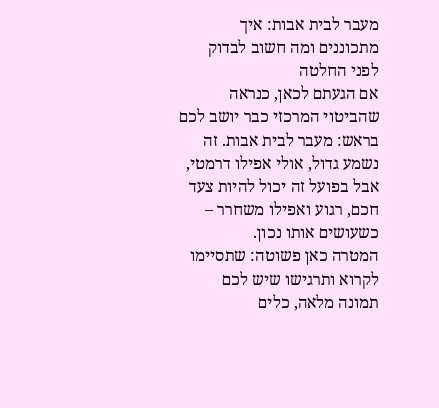מעבר לבית אבות: איך מתכוננים ומה חשוב לבדוק לפני החלטה
אם הגעתם לכאן, כנראה שהביטוי המרכזי כבר יושב לכם בראש: מעבר לבית אבות. זה נשמע גדול, אולי אפילו דרמטי, אבל בפועל זה יכול להיות צעד חכם, רגוע ואפילו משחרר – כשעושים אותו נכון.
המטרה כאן פשוטה: שתסיימו לקרוא ותרגישו שיש לכם תמונה מלאה, כלים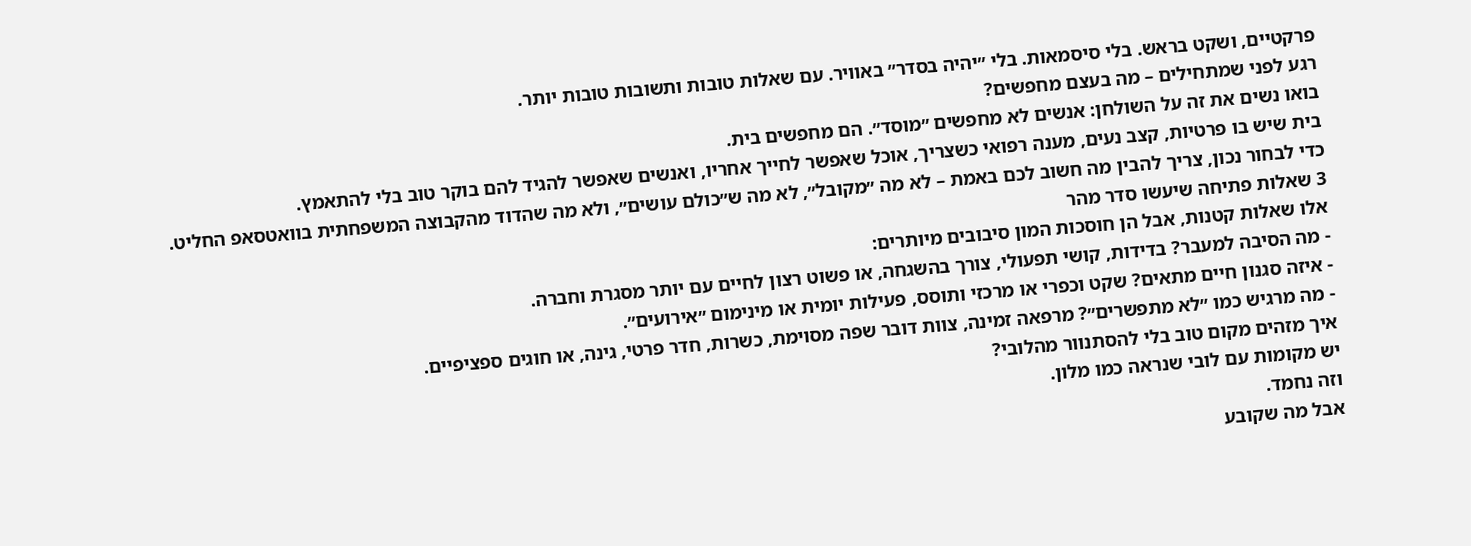פרקטיים, ושקט בראש. בלי סיסמאות. בלי ״יהיה בסדר״ באוויר. עם שאלות טובות ותשובות טובות יותר.
רגע לפני שמתחילים – מה בעצם מחפשים?
בואו נשים את זה על השולחן: אנשים לא מחפשים ״מוסד״. הם מחפשים בית.
בית שיש בו פרטיות, קצב נעים, מענה רפואי כשצריך, אוכל שאפשר לחייך אחריו, ואנשים שאפשר להגיד להם בוקר טוב בלי להתאמץ.
כדי לבחור נכון, צריך להבין מה חשוב לכם באמת – לא מה ״מקובל״, לא מה ש״כולם עושים״, ולא מה שהדוד מהקבוצה המשפחתית בוואטסאפ החליט.
3 שאלות פתיחה שיעשו סדר מהר
אלו שאלות קטנות, אבל הן חוסכות המון סיבובים מיותרים:
- מה הסיבה למעבר? בדידות, קושי תפעולי, צורך בהשגחה, או פשוט רצון לחיים עם יותר מסגרת וחברה.
- איזה סגנון חיים מתאים? שקט וכפרי או מרכזי ותוסס, פעילות יומית או מינימום ״אירועים״.
- מה מרגיש כמו ״לא מתפשרים״? מרפאה זמינה, צוות דובר שפה מסוימת, כשרות, חדר פרטי, גינה, או חוגים ספציפיים.
איך מזהים מקום טוב בלי להסתנוור מהלובי?
יש מקומות עם לובי שנראה כמו מלון.
וזה נחמד.
אבל מה שקובע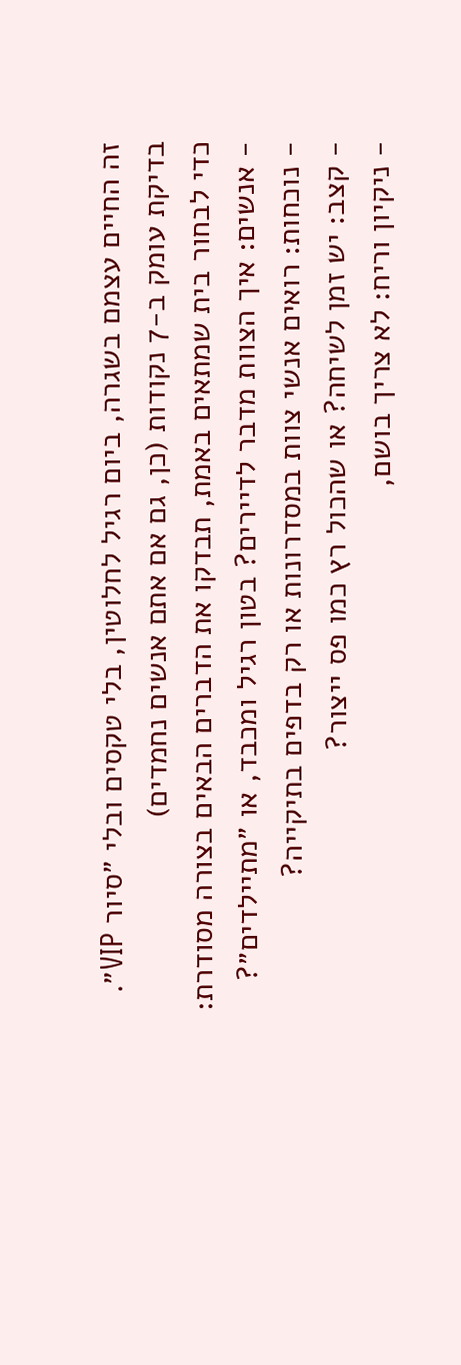זה החיים עצמם בשגרה, ביום רגיל לחלוטין, בלי טקסים ובלי ״סיור VIP״.
בדיקת עומק ב-7 נקודות (כן, גם אם אתם אנשים נחמדים)
כדי לבחור בית שמתאים באמת, תבדקו את הדברים הבאים בצורה מסודרת:
- אנשים: איך הצוות מדבר לדיירים? בטון רגיל ומכבד, או ״מתיילדים״?
- נוכחות: רואים אנשי צוות במסדרונות או רק בדפים בתיקייה?
- קצב: יש זמן לשיחה? או שהכול רץ כמו פס ייצור?
- ניקיון וריח: לא צריך בושם,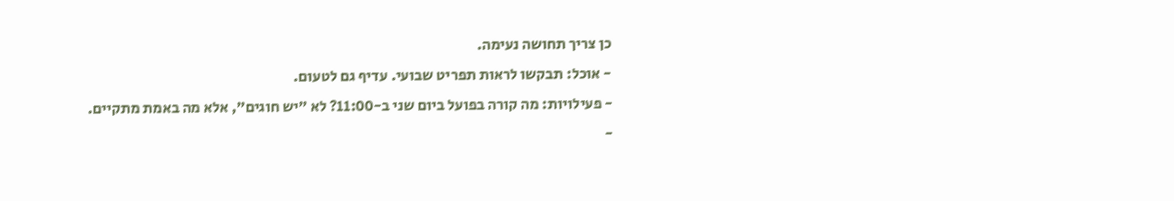כן צריך תחושה נעימה.
- אוכל: תבקשו לראות תפריט שבועי. עדיף גם לטעום.
- פעילויות: מה קורה בפועל ביום שני ב-11:00? לא ״יש חוגים״, אלא מה באמת מתקיים.
-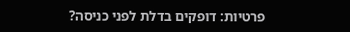פרטיות: דופקים בדלת לפני כניסה?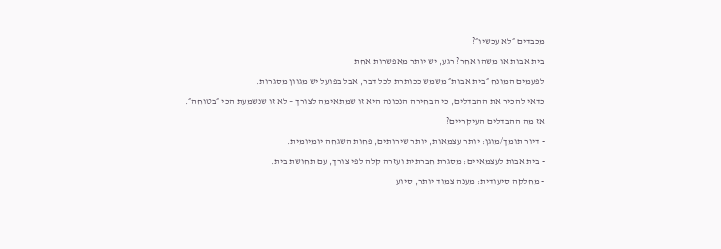מכבדים ״לא עכשיו״?
בית אבות או משהו אחר? רגע, יש יותר מאפשרות אחת
לפעמים המונח ״בית אבות״ משמש ככותרת לכל דבר, אבל בפועל יש מגוון מסגרות.
כדאי להכיר את ההבדלים, כי הבחירה הנכונה היא זו שמתאימה לצורך – לא זו שנשמעת הכי ״בטוחה״.
אז מה ההבדלים העיקריים?
- דיור תומך/מוגן: יותר עצמאות, יותר שירותים, פחות השגחה יומיומית.
- בית אבות לעצמאיים: מסגרת חברתית ועזרה קלה לפי צורך, עם תחושת בית.
- מחלקה סיעודית: מענה צמוד יותר, סיוע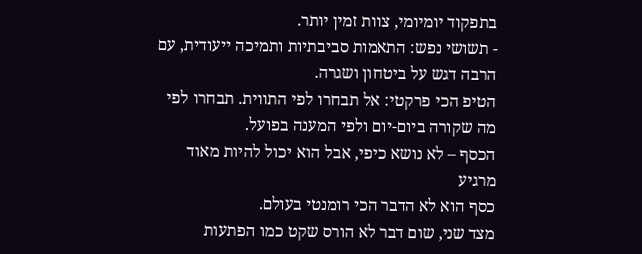בתפקוד יומיומי, צוות זמין יותר.
- תשושי נפש: התאמות סביבתיות ותמיכה ייעודית, עם הרבה דגש על ביטחון ושגרה.
הטיפ הכי פרקטי: אל תבחרו לפי התווית. תבחרו לפי מה שקורה ביום-יום ולפי המענה בפועל.
הכסף – לא נושא כיפי, אבל הוא יכול להיות מאוד מרגיע
כסף הוא לא הדבר הכי רומנטי בעולם.
מצד שני, שום דבר לא הורס שקט כמו הפתעות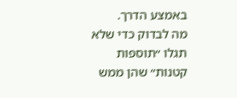באמצע הדרך.
מה לבדוק כדי שלא תגלו ״תוספות קטנות״ שהן ממש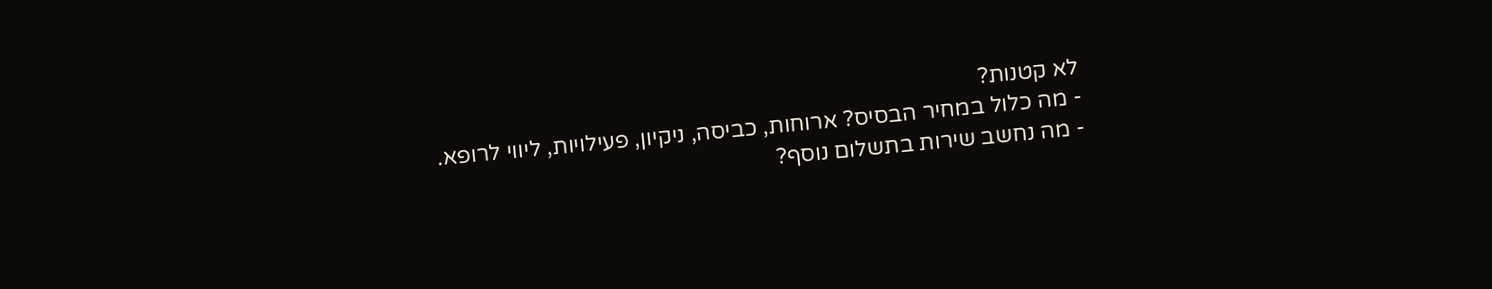לא קטנות?
- מה כלול במחיר הבסיס? ארוחות, כביסה, ניקיון, פעילויות, ליווי לרופא.
- מה נחשב שירות בתשלום נוסף?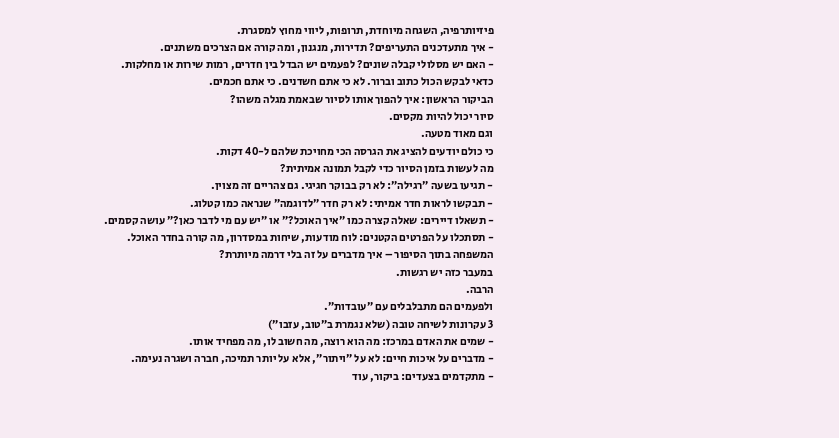פיזיותרפיה, השגחה מיוחדת, תרופות, ליווי מחוץ למסגרת.
- איך מתעדכנים התעריפים? תדירות, מנגנון, ומה קורה אם הצרכים משתנים.
- האם יש מסלולי קבלה שונים? לפעמים יש הבדל בין חדרים, רמות שירות או מחלקות.
כדאי לבקש הכול כתוב וברור. לא כי אתם חשדנים. כי אתם חכמים.
הביקור הראשון: איך להפוך אותו לסיור שבאמת מגלה משהו?
סיור יכול להיות מקסים.
וגם מאוד מטעה.
כי כולם יודעים להציג את הגרסה הכי מחויכת שלהם ל-40 דקות.
מה לעשות בזמן הסיור כדי לקבל תמונה אמיתית?
- תגיעו בשעה ״רגילה״: לא רק בבוקר חגיגי. גם צהריים זה מצוין.
- תבקשו לראות חדר אמיתי: לא רק חדר ״לדוגמה״ שנראה כמו קטלוג.
- תשאלו דיירים: שאלה קצרה כמו ״איך האוכל?״ או ״יש עם מי לדבר כאן?״ עושה קסמים.
- תסתכלו על הפרטים הקטנים: לוח מודעות, שיחות במסדרון, מה קורה בחדר האוכל.
המשפחה בתוך הסיפור – איך מדברים על זה בלי דרמה מיותרת?
במעבר כזה יש רגשות.
הרבה.
ולפעמים הם מתבלבלים עם ״עובדות״.
3 עקרונות לשיחה טובה (שלא נגמרת ב״טוב, עזבו״)
- שמים את האדם במרכז: מה הוא רוצה, מה חשוב לו, מה מפחיד אותו.
- מדברים על איכות חיים: לא על ״ויתור״, אלא על יותר תמיכה, חברה ושגרה נעימה.
- מתקדמים בצעדים: ביקור, עוד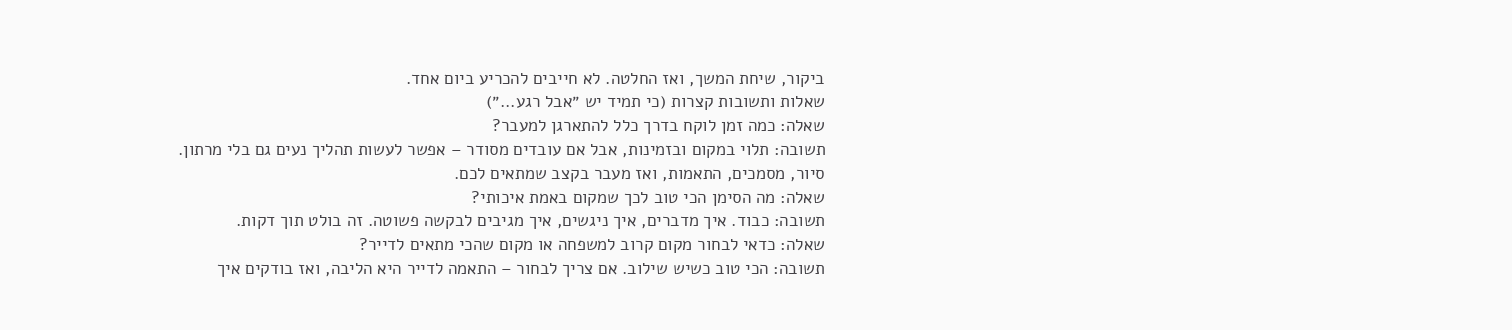ביקור, שיחת המשך, ואז החלטה. לא חייבים להכריע ביום אחד.
שאלות ותשובות קצרות (כי תמיד יש ״אבל רגע…״)
שאלה: כמה זמן לוקח בדרך כלל להתארגן למעבר?
תשובה: תלוי במקום ובזמינות, אבל אם עובדים מסודר – אפשר לעשות תהליך נעים גם בלי מרתון. סיור, מסמכים, התאמות, ואז מעבר בקצב שמתאים לכם.
שאלה: מה הסימן הכי טוב לכך שמקום באמת איכותי?
תשובה: כבוד. איך מדברים, איך ניגשים, איך מגיבים לבקשה פשוטה. זה בולט תוך דקות.
שאלה: כדאי לבחור מקום קרוב למשפחה או מקום שהכי מתאים לדייר?
תשובה: הכי טוב כשיש שילוב. אם צריך לבחור – התאמה לדייר היא הליבה, ואז בודקים איך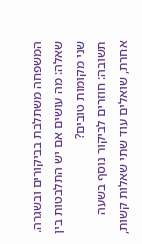המשפחה משתלבת בביקורים ובשגרה.
שאלה: מה עושים אם יש התלבטות בין שני מקומות טובים?
תשובה: חוזרים לביקור נוסף בשעה אחרת, שואלים עוד שתי שאלות קשות,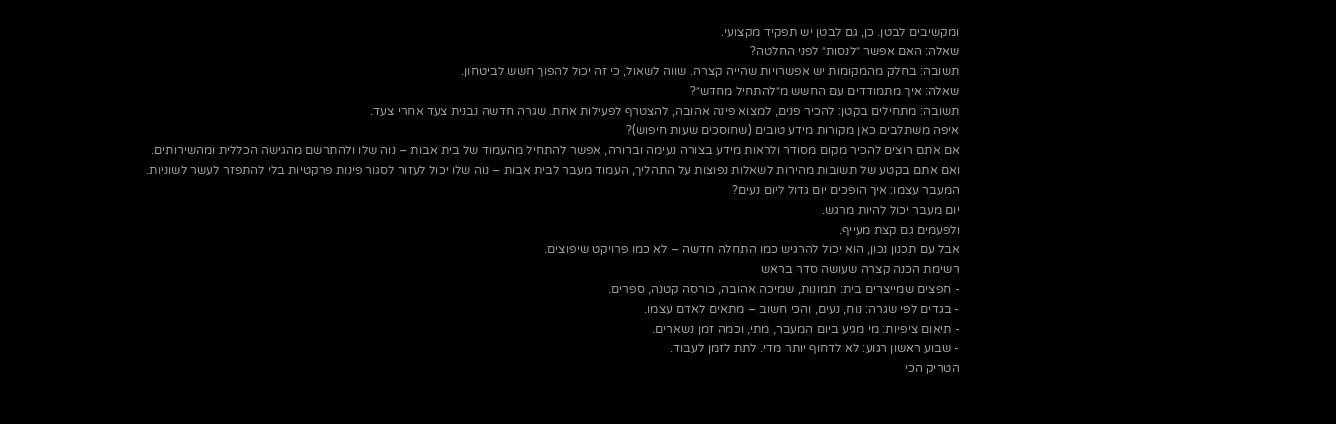ומקשיבים לבטן. כן, גם לבטן יש תפקיד מקצועי.
שאלה: האם אפשר ״לנסות״ לפני החלטה?
תשובה: בחלק מהמקומות יש אפשרויות שהייה קצרה. שווה לשאול, כי זה יכול להפוך חשש לביטחון.
שאלה: איך מתמודדים עם החשש מ״להתחיל מחדש״?
תשובה: מתחילים בקטן: להכיר פנים, למצוא פינה אהובה, להצטרף לפעילות אחת. שגרה חדשה נבנית צעד אחרי צעד.
איפה משתלבים כאן מקורות מידע טובים (שחוסכים שעות חיפוש)?
אם אתם רוצים להכיר מקום מסודר ולראות מידע בצורה נעימה וברורה, אפשר להתחיל מהעמוד של בית אבות – נוה שלו ולהתרשם מהגישה הכללית ומהשירותים.
ואם אתם בקטע של תשובות מהירות לשאלות נפוצות על התהליך, העמוד מעבר לבית אבות – נוה שלו יכול לעזור לסגור פינות פרקטיות בלי להתפזר לעשר לשוניות.
המעבר עצמו: איך הופכים יום גדול ליום נעים?
יום מעבר יכול להיות מרגש.
ולפעמים גם קצת מעייף.
אבל עם תכנון נכון, הוא יכול להרגיש כמו התחלה חדשה – לא כמו פרויקט שיפוצים.
רשימת הכנה קצרה שעושה סדר בראש
- חפצים שמייצרים בית: תמונות, שמיכה אהובה, כורסה קטנה, ספרים.
- בגדים לפי שגרה: נוח, נעים, והכי חשוב – מתאים לאדם עצמו.
- תיאום ציפיות: מי מגיע ביום המעבר, מתי, וכמה זמן נשארים.
- שבוע ראשון רגוע: לא לדחוף יותר מדי. לתת לזמן לעבוד.
הטריק הכי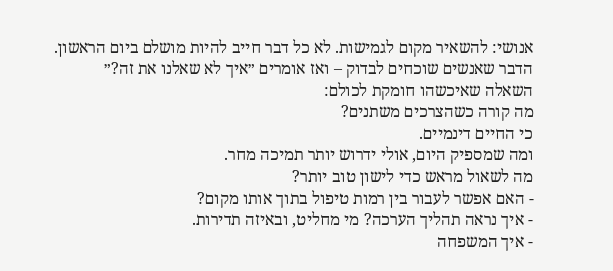אנושי: להשאיר מקום לגמישות. לא כל דבר חייב להיות מושלם ביום הראשון.
הדבר שאנשים שוכחים לבדוק – ואז אומרים ״איך לא שאלנו את זה?״
השאלה שאיכשהו חומקת לכולם:
מה קורה כשהצרכים משתנים?
כי החיים דינמיים.
ומה שמספיק היום, אולי ידרוש יותר תמיכה מחר.
מה לשאול מראש כדי לישון טוב יותר?
- האם אפשר לעבור בין רמות טיפול בתוך אותו מקום?
- איך נראה תהליך הערכה? מי מחליט, ובאיזה תדירות.
- איך המשפחה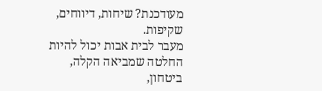מעודכנת? שיחות, דיווחים, שקיפות.
מעבר לבית אבות יכול להיות החלטה שמביאה הקלה, ביטחון,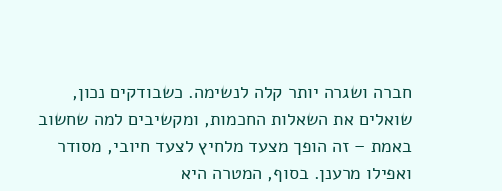חברה ושגרה יותר קלה לנשימה. כשבודקים נכון, שואלים את השאלות החכמות, ומקשיבים למה שחשוב באמת – זה הופך מצעד מלחיץ לצעד חיובי, מסודר ואפילו מרענן. בסוף, המטרה היא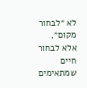לא ״לבחור מקום״, אלא לבחור חיים שמתאימים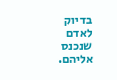בדיוק לאדם שנכנס אליהם.